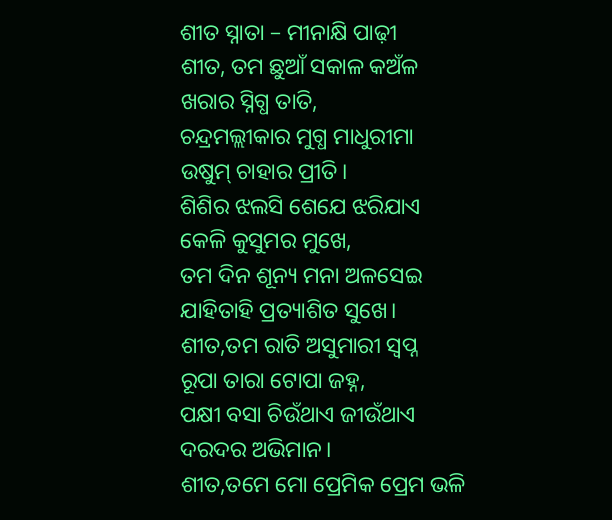ଶୀତ ସ୍ନାତା – ମୀନାକ୍ଷି ପାଢ଼ୀ
ଶୀତ, ତମ ଛୁଆଁ ସକାଳ କଅଁଳ
ଖରାର ସ୍ନିଗ୍ଧ ତାତି,
ଚନ୍ଦ୍ରମଲ୍ଲୀକାର ମୁଗ୍ଧ ମାଧୁରୀମା
ଉଷୁମ୍ ଚାହାର ପ୍ରୀତି।
ଶିଶିର ଝଲସି ଶେଯେ ଝରିଯାଏ
କେଳି କୁସୁମର ମୁଖେ,
ତମ ଦିନ ଶୂନ୍ୟ ମନା ଅଳସେଇ
ଯାହିତାହି ପ୍ରତ୍ୟାଶିତ ସୁଖେ।
ଶୀତ,ତମ ରାତି ଅସୁମାରୀ ସ୍ବପ୍ନ
ରୂପା ତାରା ଟୋପା ଜହ୍ନ,
ପକ୍ଷୀ ବସା ଚିଉଁଥାଏ ଜୀଉଁଥାଏ
ଦରଦର ଅଭିମାନ।
ଶୀତ,ତମେ ମୋ ପ୍ରେମିକ ପ୍ରେମ ଭଳି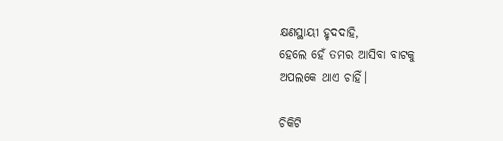କ୍ଷଣସ୍ଥାୟୀ ହୃଦଦାହି,
ହେଲେ ହେଁ ତମର ଆସିବା ବାଟକୁ
ଅପଲକେ ଥାଏ ଚାହିଁ।

ଚିକିଟି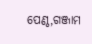ପେଣ୍ଠ,ଗଞ୍ଜାମ